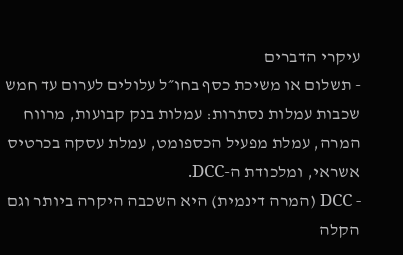עיקרי הדברים
- תשלום או משיכת כסף בחו״ל עלולים לערום עד חמש שכבות עמלות נסתרות: עמלות בנק קבועות, מרווח המרה, עמלת מפעיל הכספומט, עמלת עסקה בכרטיס אשראי, ומלכודת ה-DCC.
- DCC (המרה דינמית) היא השכבה היקרה ביותר וגם הקלה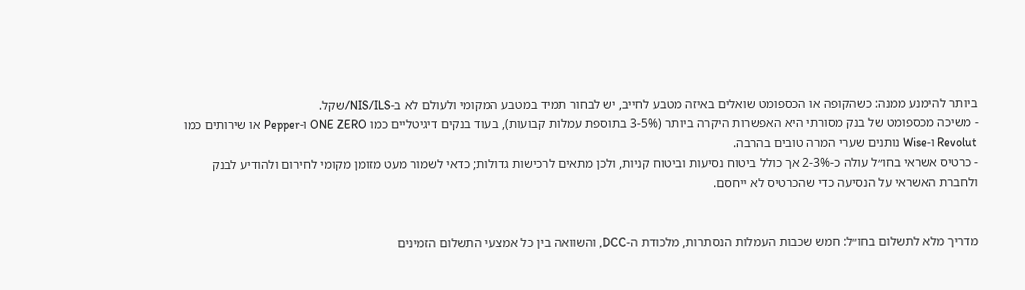ביותר להימנע ממנה: כשהקופה או הכספומט שואלים באיזה מטבע לחייב, יש לבחור תמיד במטבע המקומי ולעולם לא ב-NIS/ILS/שקל.
- משיכה מכספומט של בנק מסורתי היא האפשרות היקרה ביותר (3-5% בתוספת עמלות קבועות), בעוד בנקים דיגיטליים כמו ONE ZERO ו-Pepper או שירותים כמו Revolut ו-Wise נותנים שערי המרה טובים בהרבה.
- כרטיס אשראי בחו״ל עולה כ-2-3% אך כולל ביטוח נסיעות וביטוח קניות, ולכן מתאים לרכישות גדולות; כדאי לשמור מעט מזומן מקומי לחירום ולהודיע לבנק ולחברת האשראי על הנסיעה כדי שהכרטיס לא ייחסם.


מדריך מלא לתשלום בחו״ל: חמש שכבות העמלות הנסתרות, מלכודת ה-DCC, והשוואה בין כל אמצעי התשלום הזמינים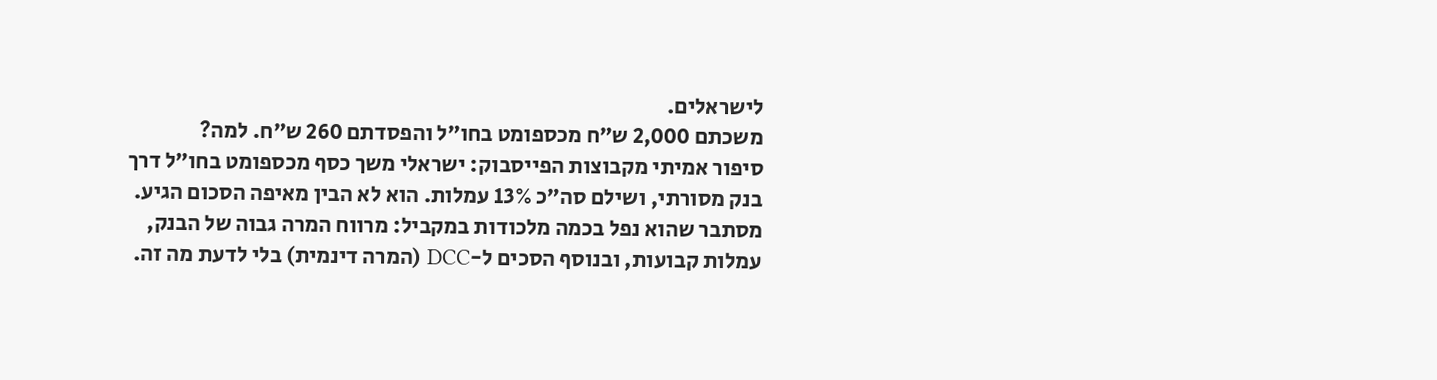לישראלים.
משכתם 2,000 ש״ח מכספומט בחו״ל והפסדתם 260 ש״ח. למה?
סיפור אמיתי מקבוצות הפייסבוק: ישראלי משך כסף מכספומט בחו״ל דרך בנק מסורתי, ושילם סה״כ 13% עמלות. הוא לא הבין מאיפה הסכום הגיע. מסתבר שהוא נפל בכמה מלכודות במקביל: מרווח המרה גבוה של הבנק, עמלות קבועות, ובנוסף הסכים ל-DCC (המרה דינמית) בלי לדעת מה זה.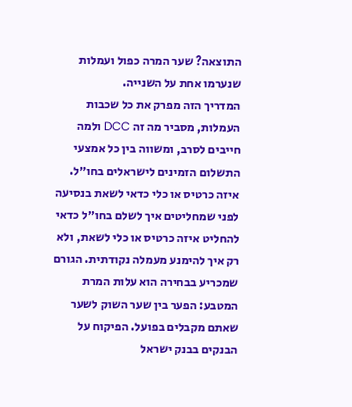התוצאה? שער המרה כפול ועמלות שנערמו אחת על השנייה.
המדריך הזה מפרק את כל שכבות העמלות, מסביר מה זה DCC ולמה חייבים לסרב, ומשווה בין כל אמצעי התשלום הזמינים לישראלים בחו״ל.
איזה כרטיס או כלי כדאי לשאת בנסיעה
לפני שמחליטים איך לשלם בחו״ל כדאי להחליט איזה כרטיס או כלי לשאת, ולא רק איך להימנע מעמלה נקודתית. הגורם שמכריע בבחירה הוא עלות המרת המטבע: הפער בין שער השוק לשער שאתם מקבלים בפועל. הפיקוח על הבנקים בבנק ישראל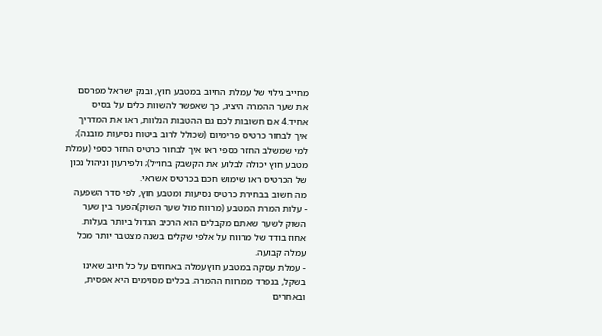מחייב גילוי של עמלת החיוב במטבע חוץ, ובנק ישראל מפרסם את שער ההמרה היציג, כך שאפשר להשוות כלים על בסיס אחיד.4 אם חשובות לכם גם ההטבות הנלוות, ראו את המדריך איך לבחור כרטיס פרימיום (שכולל לרוב ביטוח נסיעות מובנה); למי שמשלב החזר כספי ראו איך לבחור כרטיס החזר כספי (עמלת מטבע חוץ יכולה לבלוע את הקשבק בחו״ל); ולפירעון וניהול נכון של הכרטיס ראו שימוש חכם בכרטיס אשראי.
מה חשוב בבחירת כרטיס נסיעות ומטבע חוץ, לפי סדר השפעה
- עלות המרת המטבע (מרווח מול שער השוק)הפער בין שער השוק לשער שאתם מקבלים הוא הרכיב הגדול ביותר בעלות. אחוז בודד של מרווח על אלפי שקלים בשנה מצטבר יותר מכל עמלה קבועה.
- עמלת עסקה במטבע חוץעמלה באחוזים על כל חיוב שאינו בשקל, בנפרד ממרווח ההמרה. בכלים מסוימים היא אפסית, ובאחרים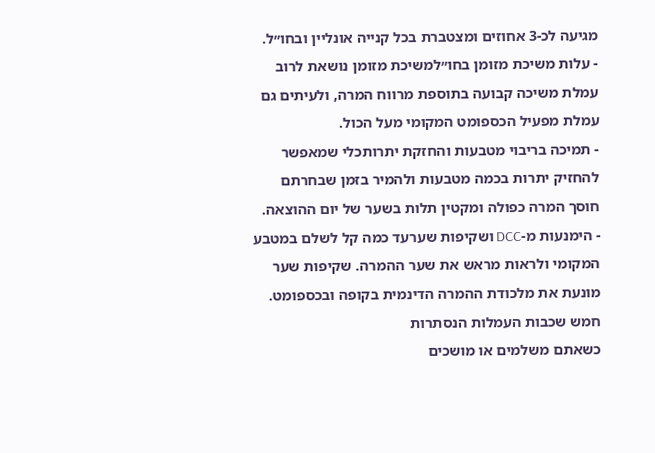מגיעה לכ-3 אחוזים ומצטברת בכל קנייה אונליין ובחו״ל.
- עלות משיכת מזומן בחו״למשיכת מזומן נושאת לרוב עמלת משיכה קבועה בתוספת מרווח המרה, ולעיתים גם עמלת מפעיל הכספומט המקומי מעל הכול.
- תמיכה בריבוי מטבעות והחזקת יתרותכלי שמאפשר להחזיק יתרות בכמה מטבעות ולהמיר בזמן שבחרתם חוסך המרה כפולה ומקטין תלות בשער של יום ההוצאה.
- הימנעות מ-DCC ושקיפות שערעד כמה קל לשלם במטבע המקומי ולראות מראש את שער ההמרה. שקיפות שער מונעת את מלכודת ההמרה הדינמית בקופה ובכספומט.
חמש שכבות העמלות הנסתרות
כשאתם משלמים או מושכים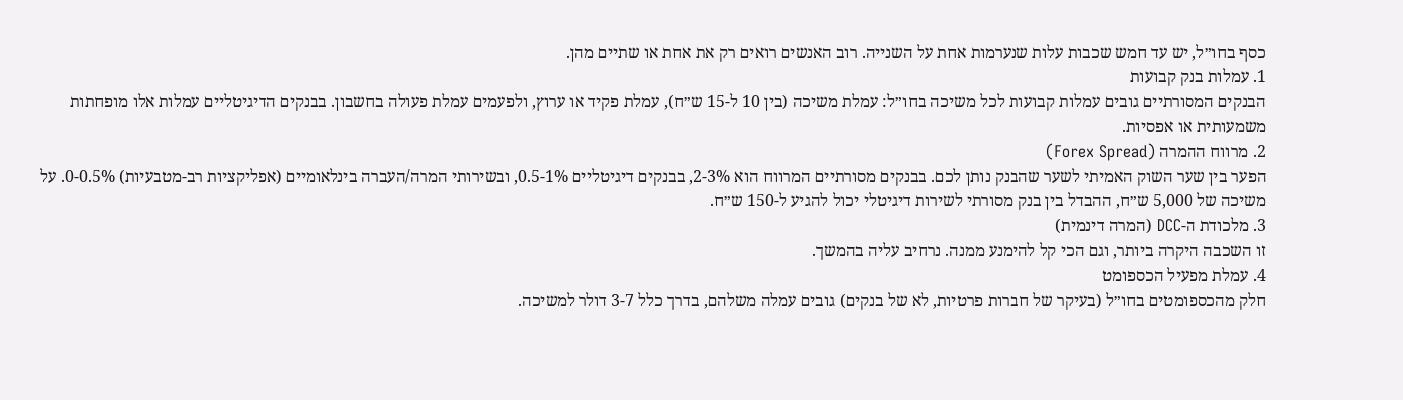כסף בחו״ל, יש עד חמש שכבות עלות שנערמות אחת על השנייה. רוב האנשים רואים רק את אחת או שתיים מהן.
1. עמלות בנק קבועות
הבנקים המסורתיים גובים עמלות קבועות לכל משיכה בחו״ל: עמלת משיכה (בין 10 ל-15 ש״ח), עמלת פקיד או ערוץ, ולפעמים עמלת פעולה בחשבון. בבנקים הדיגיטליים עמלות אלו מופחתות משמעותית או אפסיות.
2. מרווח ההמרה (Forex Spread)
הפער בין שער השוק האמיתי לשער שהבנק נותן לכם. בבנקים מסורתיים המרווח הוא 2-3%, בבנקים דיגיטליים 0.5-1%, ובשירותי המרה/העברה בינלאומיים (אפליקציות רב-מטבעיות) 0-0.5%. על משיכה של 5,000 ש״ח, ההבדל בין בנק מסורתי לשירות דיגיטלי יכול להגיע ל-150 ש״ח.
3. מלכודת ה-DCC (המרה דינמית)
זו השכבה היקרה ביותר, וגם הכי קל להימנע ממנה. נרחיב עליה בהמשך.
4. עמלת מפעיל הכספומט
חלק מהכספומטים בחו״ל (בעיקר של חברות פרטיות, לא של בנקים) גובים עמלה משלהם, בדרך כלל 3-7 דולר למשיכה.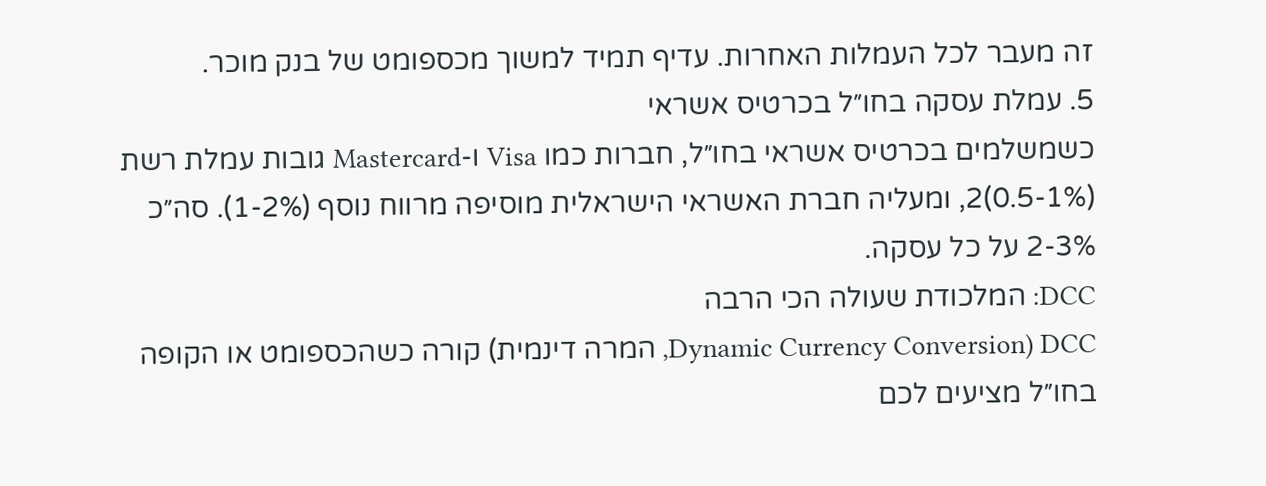זה מעבר לכל העמלות האחרות. עדיף תמיד למשוך מכספומט של בנק מוכר.
5. עמלת עסקה בחו״ל בכרטיס אשראי
כשמשלמים בכרטיס אשראי בחו״ל, חברות כמו Visa ו-Mastercard גובות עמלת רשת (0.5-1%)2, ומעליה חברת האשראי הישראלית מוסיפה מרווח נוסף (1-2%). סה״כ 2-3% על כל עסקה.
DCC: המלכודת שעולה הכי הרבה
DCC (Dynamic Currency Conversion, המרה דינמית) קורה כשהכספומט או הקופה בחו״ל מציעים לכם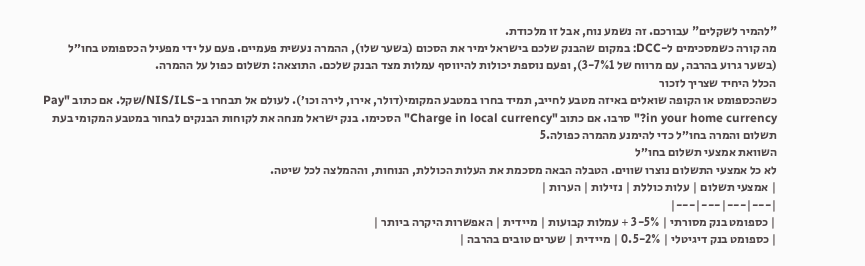"להמיר לשקלים" עבורכם. זה נשמע נוח, אבל זו מלכודת.
מה קורה כשמסכימים ל-DCC: במקום שהבנק שלכם בישראל ימיר את הסכום (בשער שלו), ההמרה נעשית פעמיים. פעם על ידי מפעיל הכספומט בחו״ל (בשער גרוע בהרבה, עם מרווח של 3-7%1), ופעם נוספת יכולות להיווסף עמלות מצד הבנק שלכם. התוצאה: תשלום כפול על ההמרה.
הכלל היחיד שצריך לזכור
כשהכספומט או הקופה שואלים באיזה מטבע לחייב, תמיד בחרו במטבע המקומי(דולר, אירו, לירה וכו׳). לעולם אל תבחרו ב-NIS/ILS/שקל. אם כתוב "Pay in your home currency?" סרבו. אם כתוב "Charge in local currency" הסכימו. בנק ישראל מנחה את לקוחות הבנקים לבחור במטבע המקומי בעת תשלום והמרה בחו״ל כדי להימנע מהמרה כפולה.5
השוואת אמצעי תשלום בחו״ל
לא כל אמצעי התשלום נוצרו שווים. הטבלה הבאה מסכמת את העלות הכוללת, הנוחות, וההמלצה לכל שיטה.
| אמצעי תשלום | עלות כוללת | נזילות | הערות |
|---|---|---|---|
| כספומט בנק מסורתי | 3-5% + עמלות קבועות | מיידית | האפשרות היקרה ביותר |
| כספומט בנק דיגיטלי | 0.5-2% | מיידית | שערים טובים בהרבה |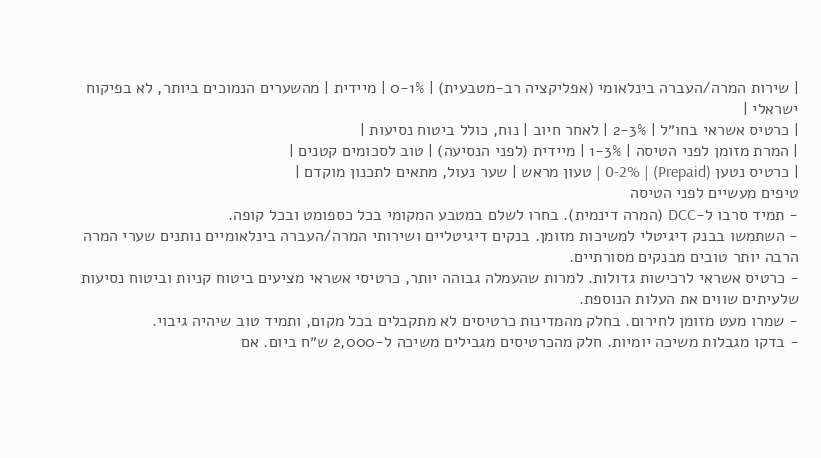| שירות המרה/העברה בינלאומי (אפליקציה רב-מטבעית) | 0-1% | מיידית | מהשערים הנמוכים ביותר, לא בפיקוח ישראלי |
| כרטיס אשראי בחו״ל | 2-3% | לאחר חיוב | נוח, כולל ביטוח נסיעות |
| המרת מזומן לפני הטיסה | 1-3% | מיידית (לפני הנסיעה) | טוב לסכומים קטנים |
| כרטיס נטען (Prepaid) | 0-2% | טעון מראש | שער נעול, מתאים לתכנון מוקדם |
טיפים מעשיים לפני הטיסה
- תמיד סרבו ל-DCC (המרה דינמית). בחרו לשלם במטבע המקומי בכל כספומט ובכל קופה.
- השתמשו בבנק דיגיטלי למשיכות מזומן. בנקים דיגיטליים ושירותי המרה/העברה בינלאומיים נותנים שערי המרה הרבה יותר טובים מבנקים מסורתיים.
- כרטיס אשראי לרכישות גדולות. למרות שהעמלה גבוהה יותר, כרטיסי אשראי מציעים ביטוח קניות וביטוח נסיעות שלעיתים שווים את העלות הנוספת.
- שמרו מעט מזומן לחירום. בחלק מהמדינות כרטיסים לא מתקבלים בכל מקום, ותמיד טוב שיהיה גיבוי.
- בדקו מגבלות משיכה יומיות. חלק מהכרטיסים מגבילים משיכה ל-2,000 ש״ח ביום. אם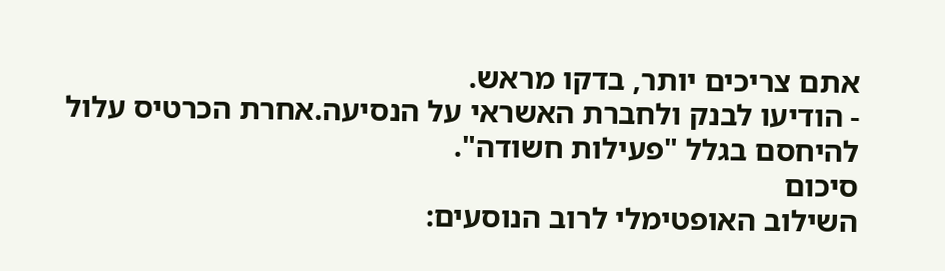אתם צריכים יותר, בדקו מראש.
- הודיעו לבנק ולחברת האשראי על הנסיעה.אחרת הכרטיס עלול להיחסם בגלל "פעילות חשודה".
סיכום
השילוב האופטימלי לרוב הנוסעים: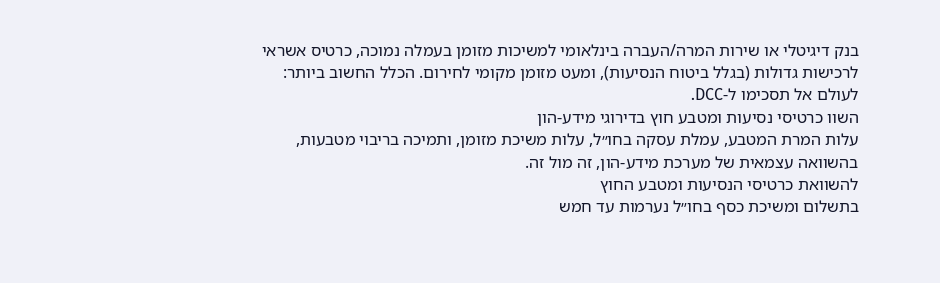בנק דיגיטלי או שירות המרה/העברה בינלאומי למשיכות מזומן בעמלה נמוכה, כרטיס אשראי לרכישות גדולות (בגלל ביטוח הנסיעות), ומעט מזומן מקומי לחירום. הכלל החשוב ביותר: לעולם אל תסכימו ל-DCC.
השוו כרטיסי נסיעות ומטבע חוץ בדירוגי מידע-הון
עלות המרת המטבע, עמלת עסקה בחו״ל, עלות משיכת מזומן, ותמיכה בריבוי מטבעות, בהשוואה עצמאית של מערכת מידע-הון, זה מול זה.
להשוואת כרטיסי הנסיעות ומטבע החוץ
בתשלום ומשיכת כסף בחו״ל נערמות עד חמש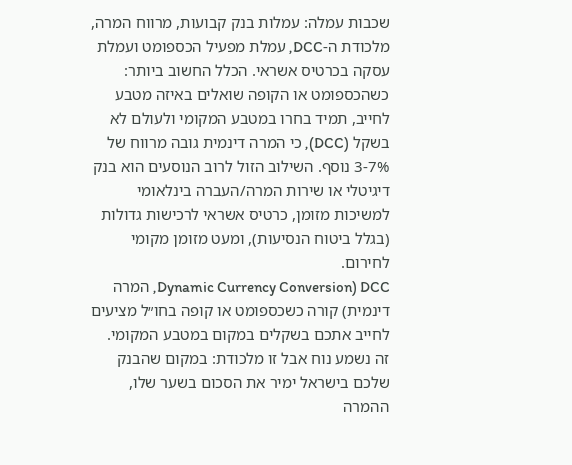שכבות עמלה: עמלות בנק קבועות, מרווח המרה, מלכודת ה-DCC, עמלת מפעיל הכספומט ועמלת עסקה בכרטיס אשראי. הכלל החשוב ביותר: כשהכספומט או הקופה שואלים באיזה מטבע לחייב, תמיד בחרו במטבע המקומי ולעולם לא בשקל (DCC), כי המרה דינמית גובה מרווח של 3-7% נוסף. השילוב הזול לרוב הנוסעים הוא בנק דיגיטלי או שירות המרה/העברה בינלאומי למשיכות מזומן, כרטיס אשראי לרכישות גדולות (בגלל ביטוח הנסיעות), ומעט מזומן מקומי לחירום.
DCC (Dynamic Currency Conversion, המרה דינמית) קורה כשכספומט או קופה בחו״ל מציעים לחייב אתכם בשקלים במקום במטבע המקומי. זה נשמע נוח אבל זו מלכודת: במקום שהבנק שלכם בישראל ימיר את הסכום בשער שלו, ההמרה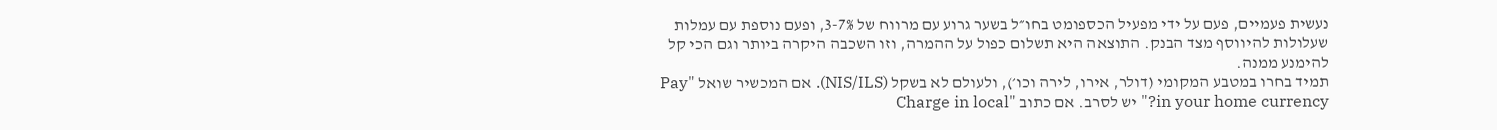נעשית פעמיים, פעם על ידי מפעיל הכספומט בחו״ל בשער גרוע עם מרווח של 3-7%, ופעם נוספת עם עמלות שעלולות להיווסף מצד הבנק. התוצאה היא תשלום כפול על ההמרה, וזו השכבה היקרה ביותר וגם הכי קל להימנע ממנה.
תמיד בחרו במטבע המקומי (דולר, אירו, לירה וכו׳), ולעולם לא בשקל (NIS/ILS). אם המכשיר שואל "Pay in your home currency?" יש לסרב. אם כתוב "Charge in local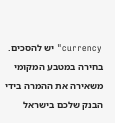currency" יש להסכים. בחירה במטבע המקומי משאירה את ההמרה בידי הבנק שלכם בישראל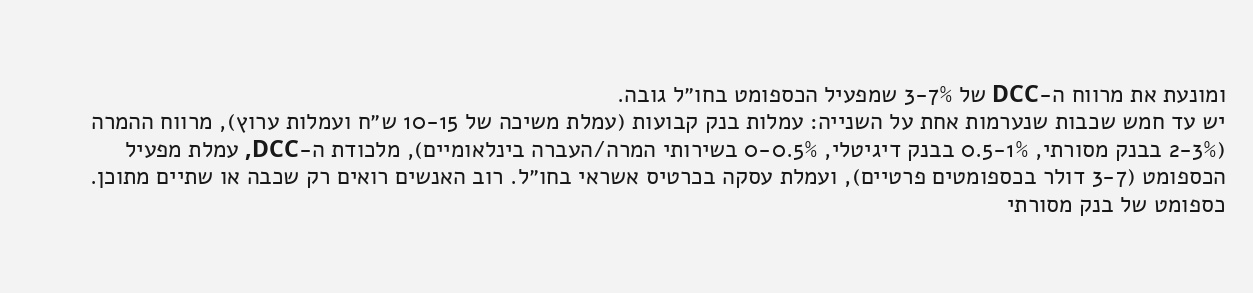ומונעת את מרווח ה-DCC של 3-7% שמפעיל הכספומט בחו״ל גובה.
יש עד חמש שכבות שנערמות אחת על השנייה: עמלות בנק קבועות (עמלת משיכה של 10-15 ש״ח ועמלות ערוץ), מרווח ההמרה (2-3% בבנק מסורתי, 0.5-1% בבנק דיגיטלי, 0-0.5% בשירותי המרה/העברה בינלאומיים), מלכודת ה-DCC, עמלת מפעיל הכספומט (3-7 דולר בכספומטים פרטיים), ועמלת עסקה בכרטיס אשראי בחו״ל. רוב האנשים רואים רק שכבה או שתיים מתוכן.
כספומט של בנק מסורתי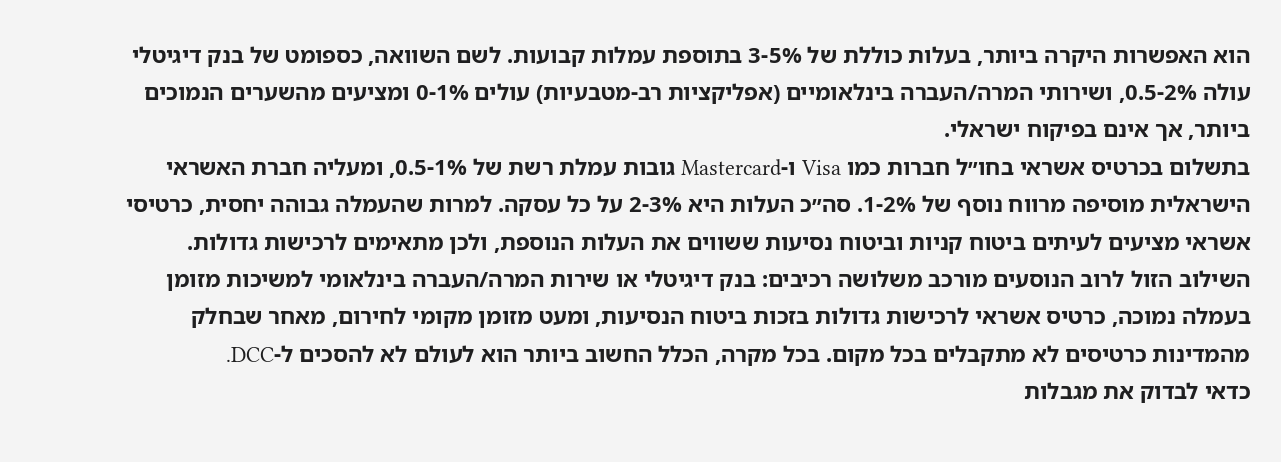הוא האפשרות היקרה ביותר, בעלות כוללת של 3-5% בתוספת עמלות קבועות. לשם השוואה, כספומט של בנק דיגיטלי עולה 0.5-2%, ושירותי המרה/העברה בינלאומיים (אפליקציות רב-מטבעיות) עולים 0-1% ומציעים מהשערים הנמוכים ביותר, אך אינם בפיקוח ישראלי.
בתשלום בכרטיס אשראי בחו״ל חברות כמו Visa ו-Mastercard גובות עמלת רשת של 0.5-1%, ומעליה חברת האשראי הישראלית מוסיפה מרווח נוסף של 1-2%. סה״כ העלות היא 2-3% על כל עסקה. למרות שהעמלה גבוהה יחסית, כרטיסי אשראי מציעים לעיתים ביטוח קניות וביטוח נסיעות ששווים את העלות הנוספת, ולכן מתאימים לרכישות גדולות.
השילוב הזול לרוב הנוסעים מורכב משלושה רכיבים: בנק דיגיטלי או שירות המרה/העברה בינלאומי למשיכות מזומן בעמלה נמוכה, כרטיס אשראי לרכישות גדולות בזכות ביטוח הנסיעות, ומעט מזומן מקומי לחירום, מאחר שבחלק מהמדינות כרטיסים לא מתקבלים בכל מקום. בכל מקרה, הכלל החשוב ביותר הוא לעולם לא להסכים ל-DCC.
כדאי לבדוק את מגבלות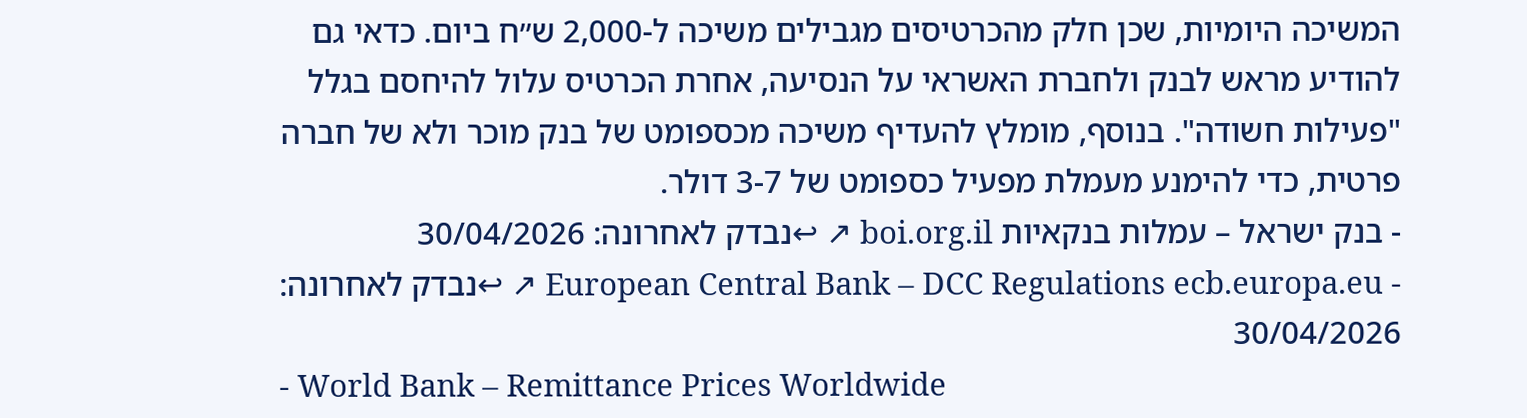המשיכה היומיות, שכן חלק מהכרטיסים מגבילים משיכה ל-2,000 ש״ח ביום. כדאי גם להודיע מראש לבנק ולחברת האשראי על הנסיעה, אחרת הכרטיס עלול להיחסם בגלל "פעילות חשודה". בנוסף, מומלץ להעדיף משיכה מכספומט של בנק מוכר ולא של חברה פרטית, כדי להימנע מעמלת מפעיל כספומט של 3-7 דולר.
- בנק ישראל – עמלות בנקאיות boi.org.il ↗ ↩נבדק לאחרונה: 30/04/2026
- European Central Bank – DCC Regulations ecb.europa.eu ↗ ↩נבדק לאחרונה: 30/04/2026
- World Bank – Remittance Prices Worldwide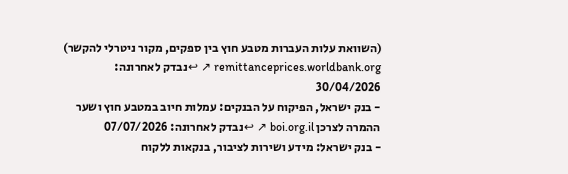(השוואת עלות העברות מטבע חוץ בין ספקים, מקור ניטרלי להקשר) remittanceprices.worldbank.org ↗ ↩נבדק לאחרונה: 30/04/2026
- בנק ישראל, הפיקוח על הבנקים: עמלות חיוב במטבע חוץ ושער ההמרה לצרכן boi.org.il ↗ ↩נבדק לאחרונה: 07/07/2026
- בנק ישראל: מידע ושירות לציבור, בנקאות ללקוח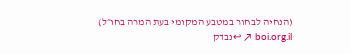(הנחיה לבחור במטבע המקומי בעת המרה בחו״ל) boi.org.il ↗ ↩נבדק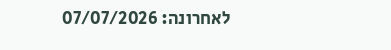לאחרונה: 07/07/2026